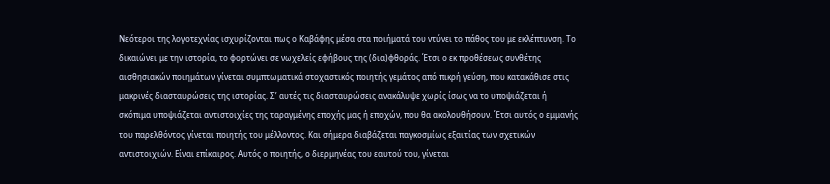Νεότεροι της λογοτεχνίας ισχυρίζονται πως ο Καβάφης μέσα στα ποιήματά του ντύνει το πάθος του με εκλέπτυνση. Το δικαιώνει με την ιστορία, το φορτώνει σε νωχελείς εφήβους της (δια)φθοράς. Έτσι ο εκ προθέσεως συνθέτης αισθησιακών ποιημάτων γίνεται συμπτωματικά στοχαστικός ποιητής γεμάτος από πικρή γεύση, που κατακάθισε στις μακρινές διασταυρώσεις της ιστορίας. Σ’ αυτές τις διασταυρώσεις ανακάλυψε χωρίς ίσως να το υποψιάζεται ή σκόπιμα υποψιάζεται αντιστοιχίες της ταραγμένης εποχής μας ή εποχών, που θα ακολουθήσουν. Έτσι αυτός ο εμμανής του παρελθόντος γίνεται ποιητής του μέλλοντος. Και σήμερα διαβάζεται παγκοσμίως εξαιτίας των σχετικών αντιστοιχιών. Είναι επίκαιρος. Αυτός ο ποιητής, ο διερμηνέας του εαυτού του, γίνεται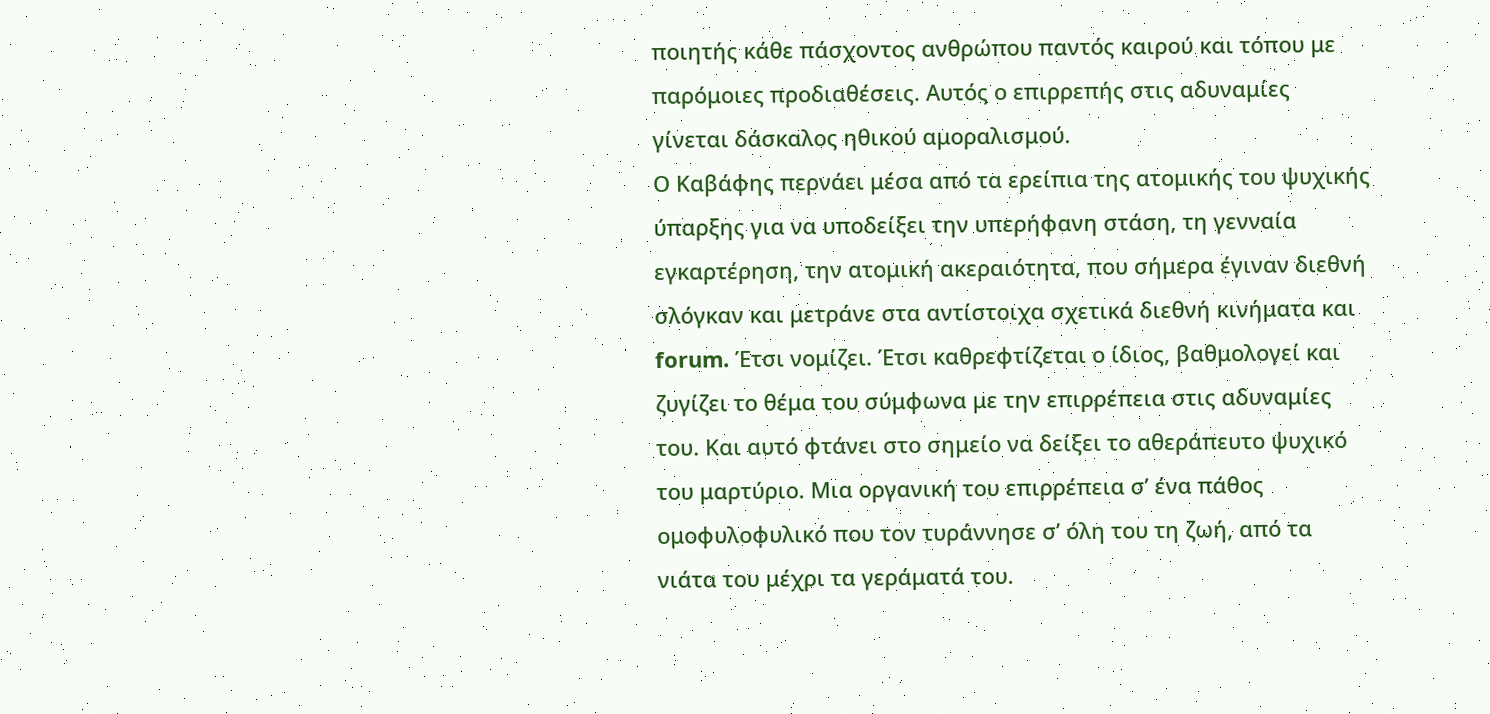ποιητής κάθε πάσχοντος ανθρώπου παντός καιρού και τόπου με παρόμοιες προδιαθέσεις. Αυτός ο επιρρεπής στις αδυναμίες γίνεται δάσκαλος ηθικού αμοραλισμού.
Ο Καβάφης περνάει μέσα από τα ερείπια της ατομικής του ψυχικής ύπαρξης για να υποδείξει την υπερήφανη στάση, τη γενναία εγκαρτέρηση, την ατομική ακεραιότητα, που σήμερα έγιναν διεθνή σλόγκαν και μετράνε στα αντίστοιχα σχετικά διεθνή κινήματα και forum. Έτσι νομίζει. Έτσι καθρεφτίζεται ο ίδιος, βαθμολογεί και ζυγίζει το θέμα του σύμφωνα με την επιρρέπεια στις αδυναμίες του. Και αυτό φτάνει στο σημείο να δείξει το αθεράπευτο ψυχικό του μαρτύριο. Μια οργανική του επιρρέπεια σ’ ένα πάθος ομοφυλοφυλικό που τον τυράννησε σ’ όλη του τη ζωή, από τα νιάτα του μέχρι τα γεράματά του.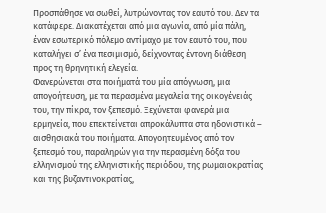Προσπάθησε να σωθεί, λυτρώνοντας τον εαυτό του. Δεν τα κατάφερε. Διακατέχεται από μια αγωνία, από μία πάλη, έναν εσωτερικό πόλεμο αντίμαχο με τον εαυτό του, που καταλήγει σ’ ένα πεσιμισμό, δείχνοντας έντονη διάθεση προς τη θρηνητική ελεγεία.
Φανερώνεται στα ποιήματά του μία απόγνωση, μια απογοήτευση, με τα περασμένα μεγαλεία της οικογένειάς του, την πίκρα, τον ξεπεσμό. Ξεχύνεται φανερά μια ερμηνεία, που επεκτείνεται απροκάλυπτα στα ηδονιστικά – αισθησιακά του ποιήματα. Απογοητευμένος από τον ξεπεσμό του, παραληρών για την περασμένη δόξα του ελληνισμού της ελληνιστικής περιόδου, της ρωμαιοκρατίας και της βυζαντινοκρατίας,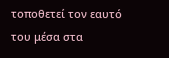τοποθετεί τον εαυτό του μέσα στα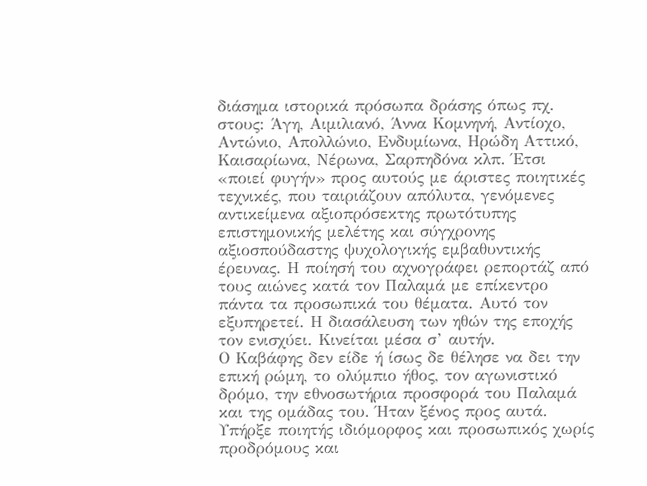διάσημα ιστορικά πρόσωπα δράσης όπως πχ. στους: Άγη, Αιμιλιανό, Άννα Κομνηνή, Αντίοχο, Αντώνιο, Απολλώνιο, Ενδυμίωνα, Ηρώδη Αττικό, Καισαρίωνα, Νέρωνα, Σαρπηδόνα κλπ. Έτσι «ποιεί φυγήν» προς αυτούς με άριστες ποιητικές τεχνικές, που ταιριάζουν απόλυτα, γενόμενες αντικείμενα αξιοπρόσεκτης πρωτότυπης επιστημονικής μελέτης και σύγχρονης αξιοσπούδαστης ψυχολογικής εμβαθυντικής έρευνας. Η ποίησή του αχνογράφει ρεπορτάζ από τους αιώνες κατά τον Παλαμά με επίκεντρο πάντα τα προσωπικά του θέματα. Αυτό τον εξυπηρετεί. Η διασάλευση των ηθών της εποχής τον ενισχύει. Κινείται μέσα σ’ αυτήν.
Ο Καβάφης δεν είδε ή ίσως δε θέλησε να δει την επική ρώμη, το ολύμπιο ήθος, τον αγωνιστικό δρόμο, την εθνοσωτήρια προσφορά του Παλαμά και της ομάδας του. Ήταν ξένος προς αυτά. Υπήρξε ποιητής ιδιόμορφος και προσωπικός χωρίς προδρόμους και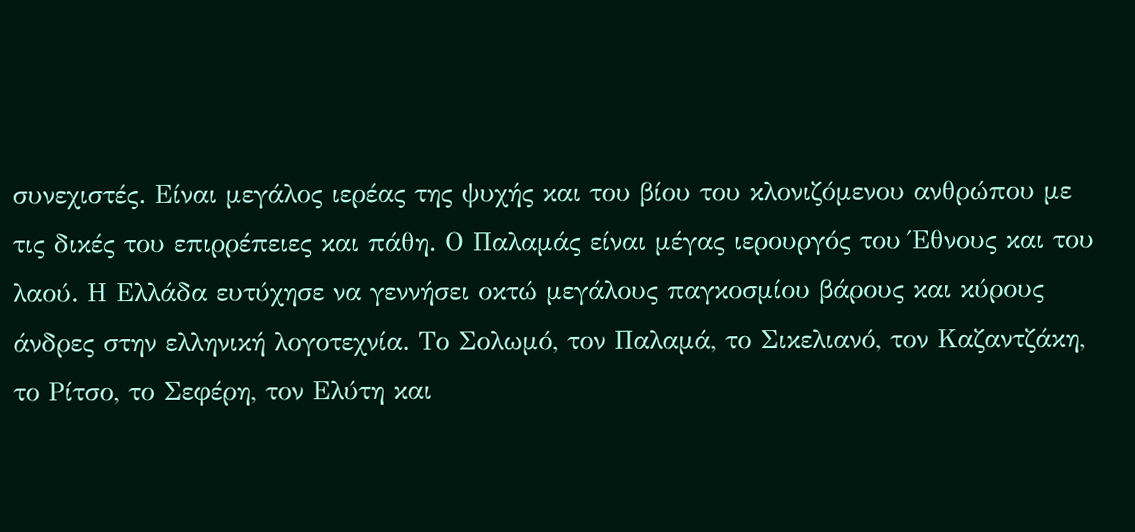συνεχιστές. Είναι μεγάλος ιερέας της ψυχής και του βίου του κλονιζόμενου ανθρώπου με τις δικές του επιρρέπειες και πάθη. Ο Παλαμάς είναι μέγας ιερουργός του Έθνους και του λαού. Η Ελλάδα ευτύχησε να γεννήσει οκτώ μεγάλους παγκοσμίου βάρους και κύρους άνδρες στην ελληνική λογοτεχνία. Το Σολωμό, τον Παλαμά, το Σικελιανό, τον Καζαντζάκη, το Ρίτσο, το Σεφέρη, τον Ελύτη και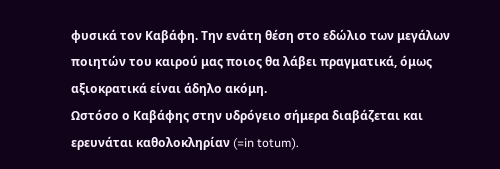φυσικά τον Καβάφη. Την ενάτη θέση στο εδώλιο των μεγάλων ποιητών του καιρού μας ποιος θα λάβει πραγματικά, όμως αξιοκρατικά είναι άδηλο ακόμη.
Ωστόσο ο Καβάφης στην υδρόγειο σήμερα διαβάζεται και ερευνάται καθολοκληρίαν (=in totum).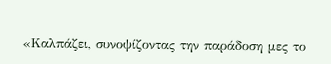«Καλπάζει, συνοψίζοντας την παράδοση μες το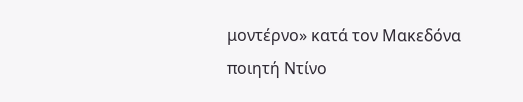μοντέρνο» κατά τον Μακεδόνα ποιητή Ντίνο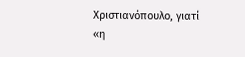Χριστιανόπουλο, γιατί «η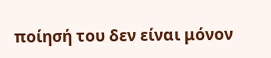ποίησή του δεν είναι μόνον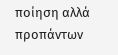ποίηση αλλά προπάντων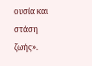ουσία και στάση ζωής».